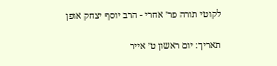לקוטי תורה פר׳ אחרי - הרב יוסף יצחק אופן

תאריך: יום ראשון ט׳ אייר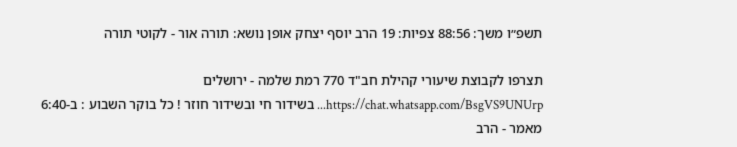תשפ״ו משך: 88:56 צפיות: 19 הרב יוסף יצחק אופן נושא: תורה אור - לקוטי תורה

תצרפו לקבוצת שיעורי קהילת חב"ד 770 רמת שלמה - ירושלים https://chat.whatsapp.com/BsgVS9UNUrp... בשידור חי ובשידור חוזר ! כל בוקר השבוע : ב-6:40 מאמר - הרב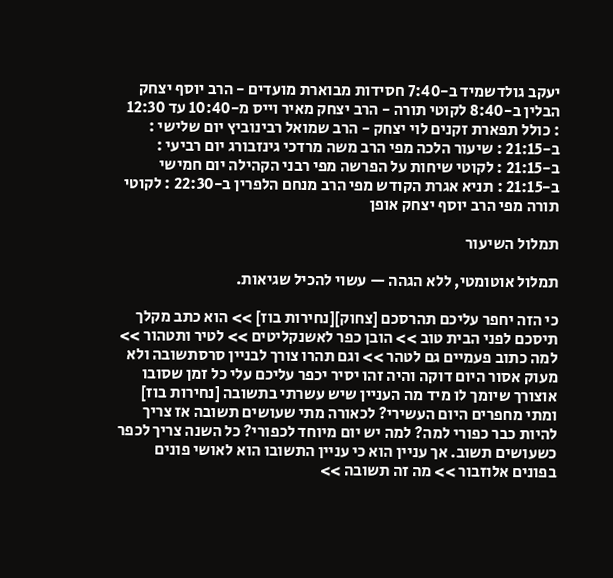יעקב גולדשמיד ב-7:40 חסידות מבוארת מועדים - הרב יוסף יצחק הבלין ב-8:40 לקוטי תורה - הרב יצחק מאיר וייס מ-10:40 עד 12:30 : כולל תפארת זקנים לוי יצחק - הרב שמואל רבינוביץ יום שלישי : ב-21:15 : שיעור הלכה מפי הרב משה מרדכי גינזבורג יום רביעי : ב-21:15 : לקוטי שיחות על הפרשה מפי רבני הקהילה יום חמישי ב-21:15 : תניא אגרת הקודש מפי הרב מנחם הלפרין ב-22:30 : לקוטי תורה מפי הרב יוסף יצחק אופן

תמלול השיעור

תמלול אוטומטי, ללא הגהה — עשוי להכיל שגיאות.

כי הזה יחפר עליכם תהרסכם [צחוק][נחירות בוז] >> הוא כתב מקלך תיסכם לפני הבית טוב >> הובן כפר לאשנקליטים >> לטיר ותטהור >> למה כתוב פעמיים גם לטהר >> וגם תהרו צורך לבניין סרסתשובה ולא מעוק אסור היום דוקה והיה זהו יסיר יכפר עליכם עלי כל זמן שסובו אוצורך שיומך לו מיד מה העניין שיש עשרתי בתשובה [נחירות בוז] ומתי מחפרים היום העשירי? לכאורה מתי שעושים תשובה אז צריך להיות כבר כפורי למה? למה יש יום מיוחד לכפורי? כל השנה צריך לכפר כשעושים תשוב. אך עניין הוא כי עניין התשובו הוא לאושי פונים בפונים אלוזבור >> מה זה תשובה >>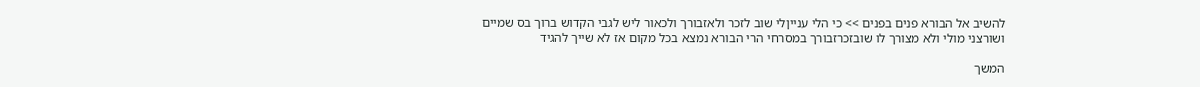להשיב אל הבורא פנים בפנים >> כי הלי ענייןלי שוב לזכר ולאזבורך ולכאור ליש לגבי הקדוש ברוך בס שמיים ושורצני מולי ולא מצורך לו שובזכרזבורך במסרחי הרי הבורא נמצא בכל מקום אז לא שייך להגיד

המשך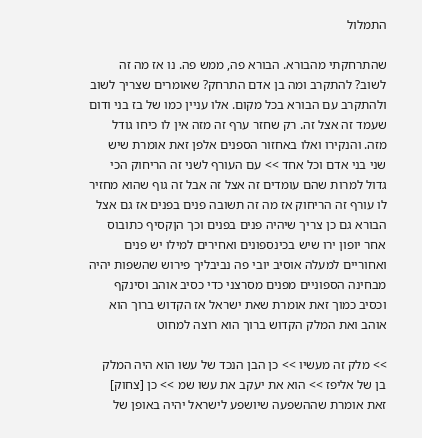התמלול

שהתרחקתי מהבורא. הבורא פה, ממש פה. נו אז מה זה לשוב? להתקרב ומה בן אדם התרחק? שאומרים שצריך לשוב ולהתקרב עם הבורא בכל מקום. אלו עניין כמו של בז בני ודום שעמד זה אצל זה. רק שחזר ערף זה מזה אין לו כיחו גודל מזה. והנקירו ואלו באחזור הספנים אלפן זאת אומרת שיש שני בני אדם וכל אחד >> עם העורף לשני זה הריחוק הכי גדול למרות שהם עומדים זה אצל זה אבל זה גוף שהוא מחזיר לו עורף זה הריחוק אז מה זה תשובה פנים בפנים אז גם אצל הבורא גם כן צריך שיהיה פנים בפנים וכך הןקסיף כתובוס אחר יופון ירו שיש בכינספונים ואחירים למילו יש פנים ואחוריים למעלה אוסיב יובי פה נביבליך פירוש שהשפות יהיה מבחינה הספוניים מפנים מסרצני כדי כסיב אוהב וסינקף וכסיב כמוך זאת אומרת שאת ישראל אז הקדוש ברוך הוא אוהב ואת המלק הקדוש ברוך הוא רוצה למחוט

>> מלק זה מעשיו >> כן הבן הנכד של עשו הוא היה המלק בן של אליפז >> הוא את יעקב את עשו שמ >> כן [צחוק] זאת אומרת שההשפעה שיושפע לישראל יהיה באופן של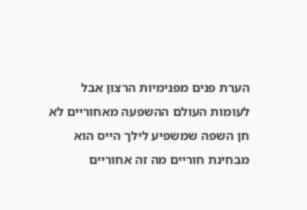הערת פנים מפנימיות הרצון אבל לעומות העולם ההשפעה מאחוריים לא חן השפה שמשפיע לילך הייס הוא מבחינת חוריים מה זה אחוריים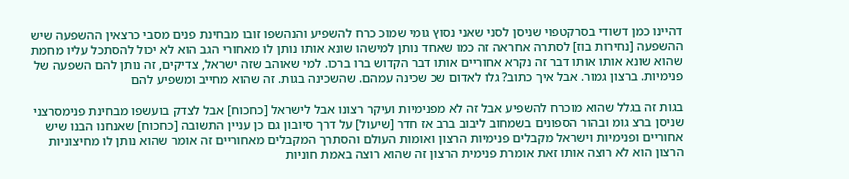דהיינו כמן דשודי בסרקטפוי שניסן לסני שאני נסוץ גומי שמוכ כרח להשפיע והנהשפו זובו מבחינת פנים מסבי כרצאין ההשפעה שיש ההשפעה [נחירות בוז] לסתרה אחראה זה כמו שאחד נותן למישהו שונא אותו נותן לו מאחורי הגב הוא לא יכול להסתכל עליו מחמת שהוא שונא אותו אותו דבר זה נקרא אחוריים אותו דבר הקדוש ברו ברכו. למי שאוהב שזה ישראל, צדיקים, זה נותן להם השפעה של פנימיות. ברצון גמור. אבל איך כתוב? גלו לאדום שכ שכינה עמהם. שהשכינה בגות. זה שהוא מחייב ומשפיע להם

בגות זה בגלל שהוא מוכרח להשפיע אבל זה לא מפנימיות ועיקר רצונו אבל לישראל [כחכוח] אבל לצדק בועשפו מבחינת פנימסרצני שניסן ברצ גומ ובהור הספונים בשמחוב ליבוב ברב אז חדר [שיעול] על דרך סיובון גם כן עניין התשובה [כחכוח] שאנחנו הבנו שיש אחוריים ופנימיות וישראל מקבלים פנימיות הרצון ואומות העולם והסתרך המקבלים מאחוריים זה אומר שהוא נותן לו מחיצוניות הרצון הוא לא רוצה אותו זאת אומרת פנימית הרצון זה שהוא רוצה באמת חוניות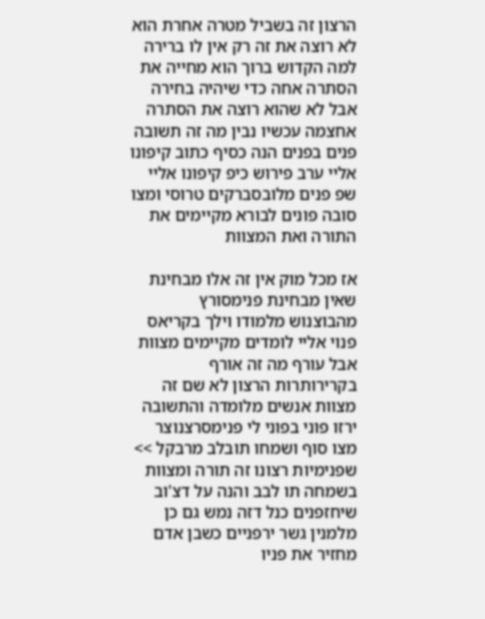הרצון זה בשביל מטרה אחרת הוא לא רוצה את זה רק אין לו ברירה למה הקדוש ברוך הוא מחייה את הסתרה אחה כדי שיהיה בחירה אבל לא שהוא רוצה את הסתרה אחצמה עכשיו נבין מה זה תשובה פנים בפנים הנה כסיף כתוב קיפונו אליי ערב פירוש כיפ קיפונו אליי שפ פנים מלובסברקים טרוסי ומצו סובה פונים לבורא מקיימים את התורה ואת המצוות

אז מכל מוק אין זה אלו מבחינת שאין מבחינת פנימסורץ מהבוצנוש מלמודו וילך בקריאס פנוי אליי לומדים מקיימים מצוות אבל עורף מה זה אורף בקרירותרות הרצון לא שם זה מצוות אנשים מלומדה והתשובה ירזו פוני בפוני לי פנימסרצנוצר מצו סוף ושמחו תובלב מרבקל >> שפנימיות רצונו זה תורה ומצוות בשמחה תו לבב והנה על דצ'וב שיחזפנים כנל דזה נמש גם כן מלמנין גשר ירפניים כשבן אדם מחזיר את פניו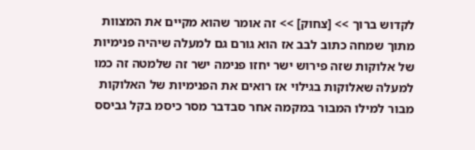לקדוש ברוך >> [צחוק] >> זה אומר שהוא מקיים את המצוות מתוך שמחה כתוב לבב אז הוא גורם גם למעלה שיהיה פנימיות של אלוקות שזה פירוש ישר יחזו פנימה ישר זה שלמטה זה כמו למעלה שאלוקות בגילוי אז רואים את הפנימיות של האלוקות מבור למילו המבור במקמה אחר סבדבר מסר כיסמ בקל גביסס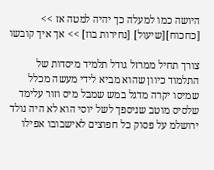היושה כמו למעלה כך יהיה למטה אז >> [כחכוח][שיעול] [נחירות בוז] >> אך איך קובשו

צורך תחיל ממרזל גודל תלמיד מיסדות של התלמוד כיוון שהוא מביא לידי מעשה מכלל שמיסו יקרה מדגל במש שמבל מיס וזור עלימד שלסיס מוטב שניספך לשל יוסי הוא לא היה נולד ירושלמ על פסוק כל חפוצים לאישבובו אפילו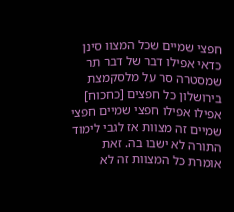חפצי שמיים שכל המצוו סינן כדאי אפילו דבר של דבר תר שמסטרה סר על מלסקמצת בירושלון כל חפצים [כחכוח] אפילו אפילו חפצי שמיים חפצי שמיים זה מצוות אז לגבי לימוד התורה לא ישבו בה. זאת אומרת כל המצוות זה לא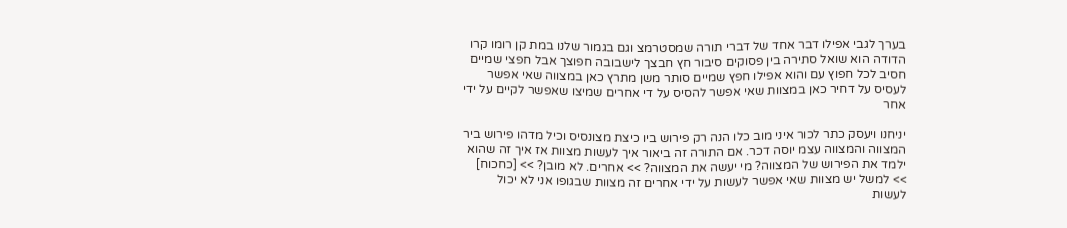בערך לגבי אפילו דבר אחד של דברי תורה שמסטרמצ וגם בגמור שלנו במת קן רומו קרו הדודה הוא שואל סתירה בין פסוקים סיבור חץ חבצך לישבובה חפוצך אבל חפצי שמיים חסיב לכל חפוץ עם והוא אפילו חפץ שמיים סותר משן מתרץ כאן במצווה שאי אפשר לעסיס על דחיר כאן במצוות שאי אפשר להסיס על די אחרים שמיצו שאפשר לקיים על ידי אחר

יניחנו ויעסק כתר לכור איני מוב כלו הנה רק פירוש ביו כיצת מצונסיס וכיל מדהו פירוש ביר המצווה והמצווה עצמ יוסה דכר. אם התורה זה ביאור איך לעשות מצוות אז איך זה שהוא ילמד את הפירוש של המצווה? מי יעשה את המצווה? >> אחרים. לא מובן? >> [כחכוח] >> למשל יש מצוות שאי אפשר לעשות על ידי אחרים זה מצוות שבגופו אני לא יכול לעשות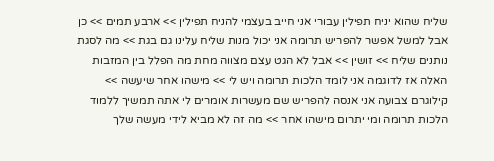שליח שהוא יניח תפילין עבורי אני חייב בעצמי להניח תפילין >> ארבע תמים >> כן אבל למשל אפשר להפריש תרומה אני יכול מנות שליח עלינו גם בגת >> מה לסגת נותנים שליח >> זושין >> אבל לא הגט עצם מצווה מחת מה הפלל בין המזבות האלה אז לדוגמה אני לומד הלכות תרומה ויש לי >> מישהו אחר שיעשה >> קילוגרם צבועה אני אנסה להפריש שם מעשרות אומרים לי אתה תמשיך ללמוד הלכות תרומה ומי יתרום מישהו אחר >> מה זה לא מביא לידי מעשה שלך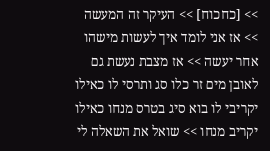>> [כחכוח] >> העיקר זה המעשה >> אז אני לומד איך לעשות מישהו אחר יעשה >> אז מצבת נעשת גם לאובן מים זר כלו סג ותרסי לו כאילו יקריבי לו בוא סיג בטרס מנחו כאילו יקריב מנחו >> שואל את השאלה לי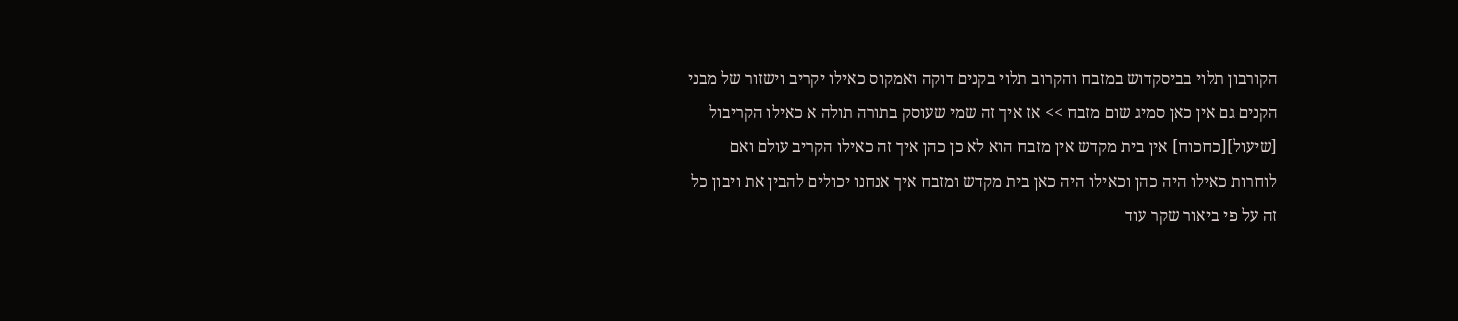הקורבון תלוי בביסקדוש במזבח והקרוב תלוי בקנים דוקה ואמקוס כאילו יקריב וישזור של מבני הקנים גם אין כאן סמיג שום מזבח >> אז איך זה שמי שעוסק בתורה תולה א כאילו הקריבול [שיעול][כחכוח] אין בית מקדש אין מזבח הוא לא כן כהן איך זה כאילו הקריב עולם ואם לוחרות כאילו היה כהן וכאילו היה כאן בית מקדש ומזבח איך אנחנו יכולים להבין את ויבון כל זה על פי ביאור שקר עוד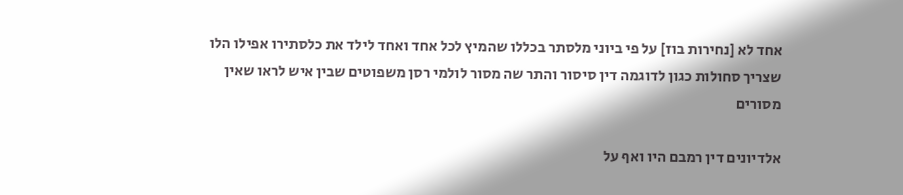אחד לא [נחירות בוז] על פי ביוני מלסתר בכללו שהמיץ לכל אחד ואחד לילד את כלסתירו אפילו הלו שצריך סחולות כגון לדוגמה דין סיסור והתר שה מסור לולמי רסן משפוטים שבין איש לראו שאין מסורים

אלדיונים דין רמבם היו ואף על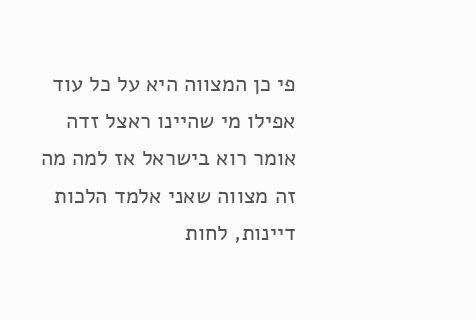פי כן המצווה היא על כל עוד אפילו מי שהיינו ראצל זדה אומר רוא בישראל אז למה מה זה מצווה שאני אלמד הלכות דיינות, לחות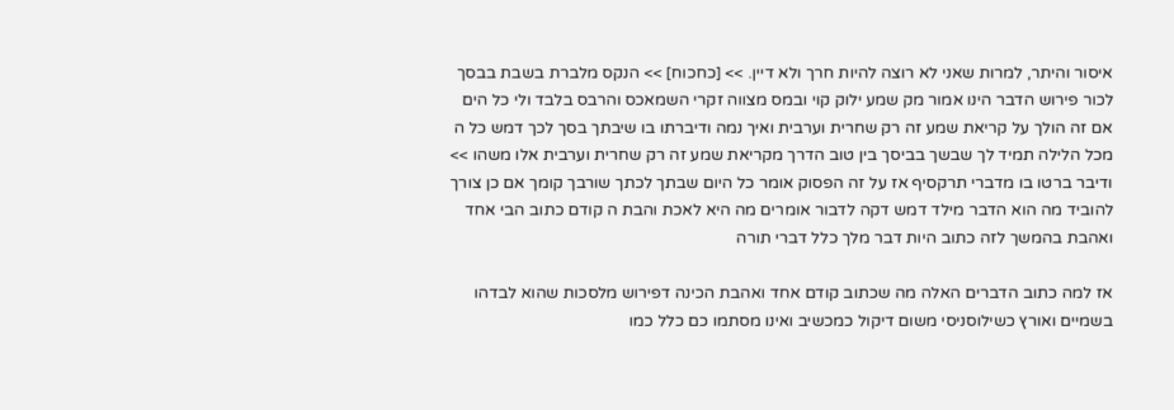איסור והיתר, למרות שאני לא רוצה להיות חרך ולא דיין. >> [כחכוח] >> הנקס מלברת בשבת בבסך לכור פירוש הדבר הינו אמור מק שמע ילוק קוי ובמס מצווה זקרי השמאכס והרבס בלבד ולי כל הים אם זה הולך על קריאת שמע זה רק שחרית וערבית ואיך נמה ודיברתו בו שיבתך בסך לכך דמש כל ה מכל הלילה תמיד לך שבשך בביסך בין טוב הדרך מקריאת שמע זה רק שחרית וערבית אלו משהו >> ודיבר ברטו בו מדברי תרקסיף אז על זה הפסוק אומר כל היום שבתך לכתך שורבך קומך אם כן צורך להוביד מה הוא הדבר מילד דמש דקה לדבור אומרים מה היא לאכת והבת ה קודם כתוב הבי אחד ואהבת בהמשך לזה כתוב היות דבר מלך כלל דברי תורה

אז למה כתוב הדברים האלה מה שכתוב קודם אחד ואהבת הכינה דפירוש מלסכות שהוא לבדהו בשמיים ואורץ כשילוסניסי משום דיקול כמכשיב ואינו מסתמו כם כלל כמו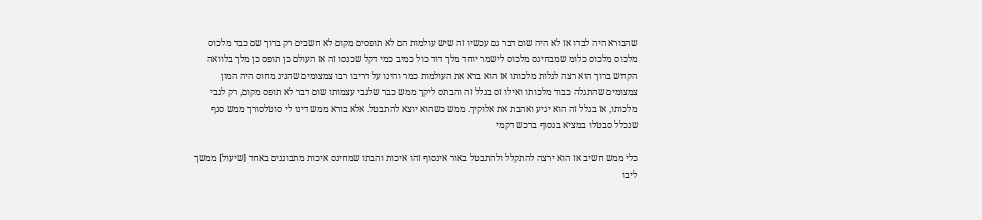שהבורא היה לבדו אז לא היה שום דבר גם עכשיו זה שיש עולמות הם לא תופסים מקום לא חשבים רק ברוך שם כבד מלכוס מלכוס מלכוס כלומ שמבחינס מלכוס לישמר יוחד מלך דוד כול כמיב כמי דקל שכנסו זה אז העולם כן תופס כן מלך בלוואה הקדוש ברוך הוא רצה לגלות מלכותו אז הוא ברא את העולמות כמר והינו על דריבו רבו צמצומים שהניג מחוס היה המון צמצומים שהתגלה כבוד מלכותו ואילו זס בגלל זה והבתס ליקך ממש כבר שלגבי עצמותו שום דבר לא תופס מקום, רק לגבי מלכותו, אז בגלל זה הוא יגיע ואהבת את אלוקיך. ממש כשהוא יוצא להתבטל. אלא בורא ממש דינו לי סוטלסורך ממש סנף שנכלל סבטלו במציא בנסוף ברכש דקמי

כלי ממש חשיב אז הוא ירצה להתקלל ולהתבטל באור אינסוף זהו איכות והבתו שמחינס איכות מתבוננים באחד [שיעול] ממשך ליבו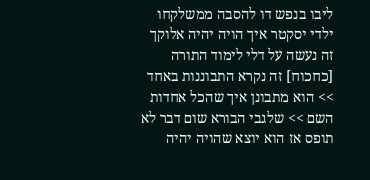ליבו בנפש דו להסבה ממשלקחו ילדי יסקטר איך הויה יהיה אלוקך זה נעשה על דלי לימוד התורה [כחכוח] זה נקרא התבוננות באחד >> הוא מתבונן איך שהכל אחדות השם >> שלגבי הבורא שום דבר לא תופס אז הוא יוצא שהויה יהיה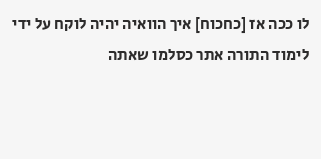לו ככה אז [כחכוח] איך הוואיה יהיה לוקח על ידי לימוד התורה אתר כסלמו שאתה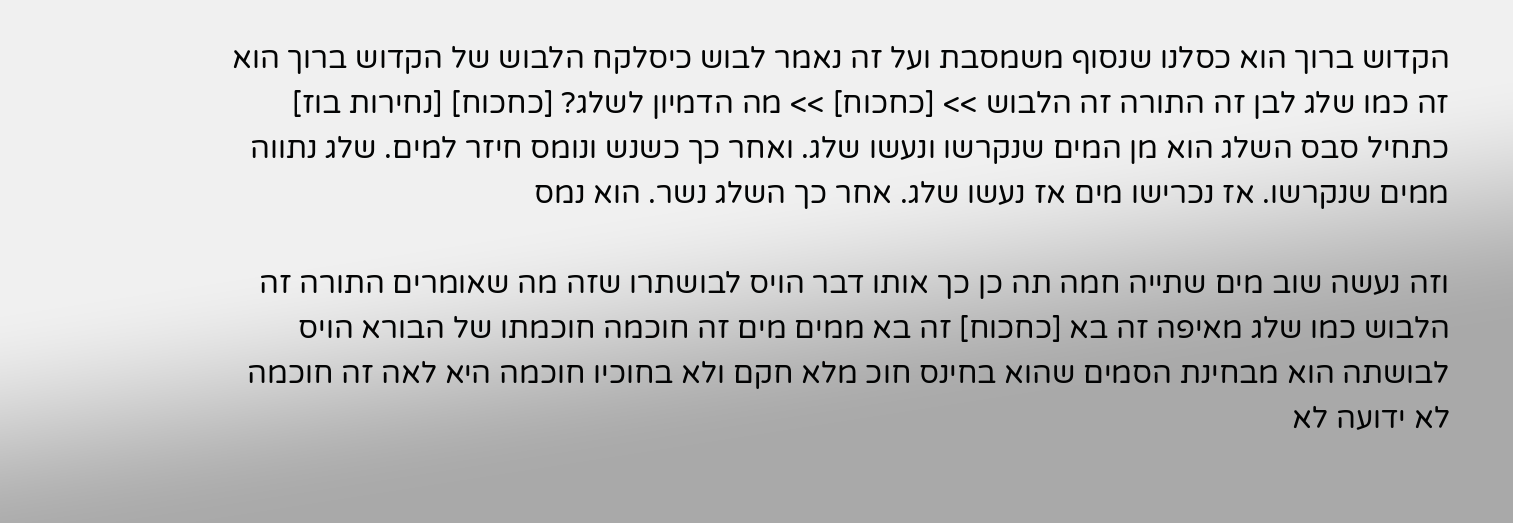הקדוש ברוך הוא כסלנו שנסוף משמסבת ועל זה נאמר לבוש כיסלקח הלבוש של הקדוש ברוך הוא זה כמו שלג לבן זה התורה זה הלבוש >> [כחכוח] >> מה הדמיון לשלג? [כחכוח] [נחירות בוז] כתחיל סבס השלג הוא מן המים שנקרשו ונעשו שלג. ואחר כך כשנש ונומס חיזר למים. שלג נתווה ממים שנקרשו. אז נכרישו מים אז נעשו שלג. אחר כך השלג נשר. הוא נמס

וזה נעשה שוב מים שתייה חמה תה כן כך אותו דבר הויס לבושתרו שזה מה שאומרים התורה זה הלבוש כמו שלג מאיפה זה בא [כחכוח] זה בא ממים מים זה חוכמה חוכמתו של הבורא הויס לבושתה הוא מבחינת הסמים שהוא בחינס חוכ מלא חקם ולא בחוכיו חוכמה היא לאה זה חוכמה לא ידועה לא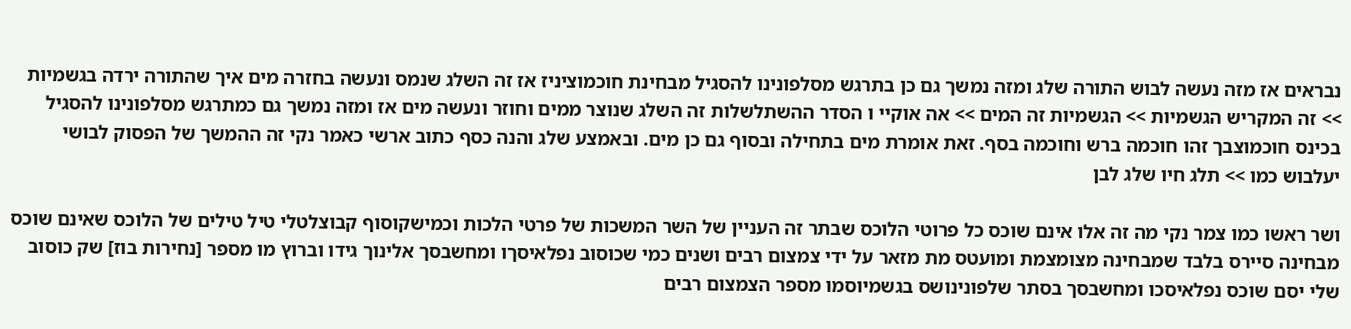נבראים אז מזה נעשה לבוש התורה שלג ומזה נמשך גם כן בתרגש מסלפונינו להסגיל מבחינת חוכמוציניז אז זה השלג שנמס ונעשה בחזרה מים איך שהתורה ירדה בגשמיות >> זה המקריש הגשמיות >> הגשמיות זה המים >> אה אוקיי ו הסדר ההשתלשלות זה השלג שנוצר ממים וחוזר ונעשה מים אז ומזה נמשך גם כמתרגש מסלפונינו להסגיל בכינס חוכמוצבך זהו חוכמה ברש וחוכמה בסף. זאת אומרת מים בתחילה ובסוף גם כן מים. ובאמצע שלג והנה כסף כתוב ארשי כאמר נקי זה ההמשך של הפסוק לבושי יעלבוש כמו >> תלג חיו שלג לבן

ושר ראשו כמו צמר נקי מה זה אלו אינם שוכס כל פרוטי הלוכס שבתר זה העניין של השר המשכות של פרטי הלכות וכמישקוסוף קבוצלטלי טיל טילים של הלוכס שאינם שוכס מבחינה סיירס בלבד שמבחינה מצומצמת ומועטס מת מזאר על ידי צמצום רבים ושנים כמי שכוסוב נפלאיסךו ומחשבסך אלינוך גידו וברוץ מו מספר [נחירות בוז] שק כוסוב שלי יסם שוכס נפלאיסכו ומחשבסך בסתר שלפונינושס בגשמיוסמו מספר הצמצום רבים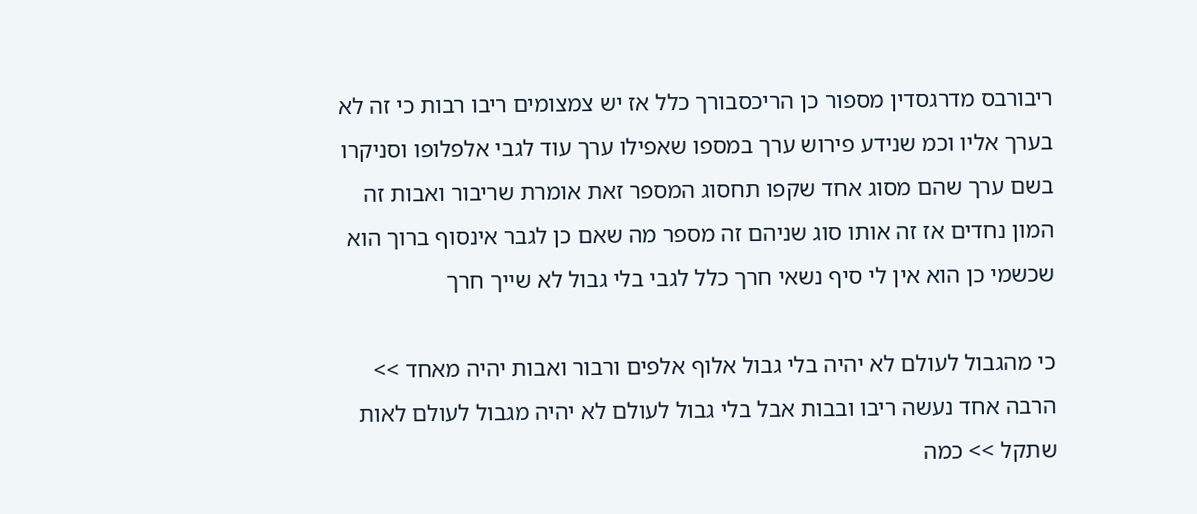ריבורבס מדרגסדין מספור כן הריכסבורך כלל אז יש צמצומים ריבו רבות כי זה לא בערך אליו וכמ שנידע פירוש ערך במספו שאפילו ערך עוד לגבי אלפלופו וסניקרו בשם ערך שהם מסוג אחד שקפו תחסוג המספר זאת אומרת שריבור ואבות זה המון נחדים אז זה אותו סוג שניהם זה מספר מה שאם כן לגבר אינסוף ברוך הוא שכשמי כן הוא אין לי סיף נשאי חרך כלל לגבי בלי גבול לא שייך חרך

כי מהגבול לעולם לא יהיה בלי גבול אלוף אלפים ורבור ואבות יהיה מאחד >> הרבה אחד נעשה ריבו ובבות אבל בלי גבול לעולם לא יהיה מגבול לעולם לאות שתקל >> כמה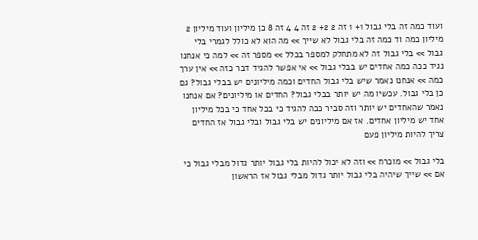ועוד כמה זה בלי גבול 1+ 1 זה 2 2+ 2 זה 4 4 זה 8 כן מיליון ועוד מיליון 2 מיליון כמה וד כמה זה בלי גבול לא שייך >> מה הוא לא כולל לגמרי בלי גבול >> בלי גבול זה לא מתחלק למספר בכלל >> מספר זה >> למה כי אנחנו נגיד ככה כמה אחדים יש בבלי גבול >> אי אפשר להגיד דבר כזה >> אין ערך כמה >> אנחנו נאמר שיש בלי גבול החדים וכמה מיליונים יש בבלי גבול? גם כן בלי גבול. עכשיו מה יש יותר בבלי גבול? החדים או מיליונים? אם אנחנו נאמר שהאחדים יש יותר וזה סביר ככה להגיד כי בכל אחד כי בכל מיליון אחד יש מיליון אחדים. אז אם מיליונים יש בלי גבול ובלי גבול אז החדים צריך להיות מיליון פעם

בלי גבול >> מוכרח >> וזה לא יכול להיות בלי גבול יותר גדול מבלי גבול כי אם >> שייך שיהיה בלי גבול יותר גדול מבלי גבול אז הראשון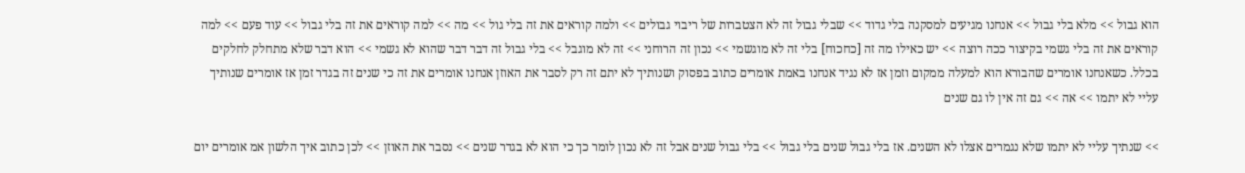הוא גבול >> מלא בלי גבול >> אנחנו מגיעים למסקנה בלי גדוד >> שבלי גבול זה לא הצטברות של ריבוי גבולים >> ולמה קוראים את זה בלי גול >> מה >> למה קוראים את זה בלי גבול >> עוד פעם >> למה קוראים את זה בלי גשמי בקיצור ככה רוצה >> יש כאילו מה זה [כחכוח] בלי זה לא מוגשמי >> נכון זה הרוחני >> זה לא מוגבל >> בלי גבול זה דבר דבר שהוא לא גשמי >> הוא דבר שלא מתחלק לחלקים בכלל. כשאנחנו אומרים שהבורא הוא למעלה ממקום וזמן אז לא נגיד אנחנו באמת אומרים כתוב בפסוק ושנותיך לא יתם זה רק לסבר את האוזן אנחנו אומרים את זה כי שנים זה בגדר זמן אז אומרים שנותיך עליי לא יתמו >> אה >> גם זה אין לו גם שנים

>> שנתיך עליי לא יתמו שלא נגמרים אצלו לא השנים. אז בלי גבול שנים בלי גבול >> בלי גבול שנים אבל זה לא נכון לומר כך כי הוא לא בגדר שנים >> נסבר את האוזן >> לכן כתוב איך הלשון אמ אומרים יום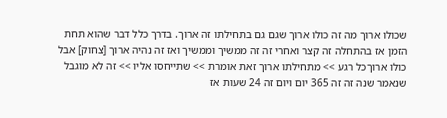שכולו ארוך מה זה כולו ארוך שגם גם בתחילתו זה ארוך. בדרך כלל דבר שהוא תחת הזמן אז בהתחלה זה קצר ואחרי זה זה ממשיך וממשיך ואז זה נהיה ארוך [צחוק] אבל כולו ארוךכל רגע >> מתחילתו ארוך זאת אומרת >> שתייחסו אליו >> זה לא מוגבל שנאמר שנה זה זה 365 יום ויום זה 24 שעות אז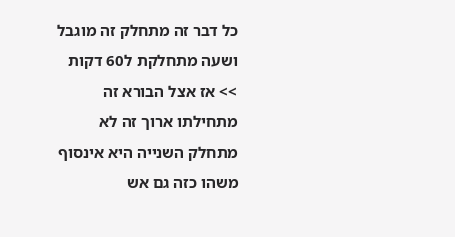כל דבר זה מתחלק זה מוגבל ושעה מתחלקת ל60 דקות >> אז אצל הבורא זה מתחילתו ארוך זה לא מתחלק השנייה היא אינסוף משהו כזה גם אש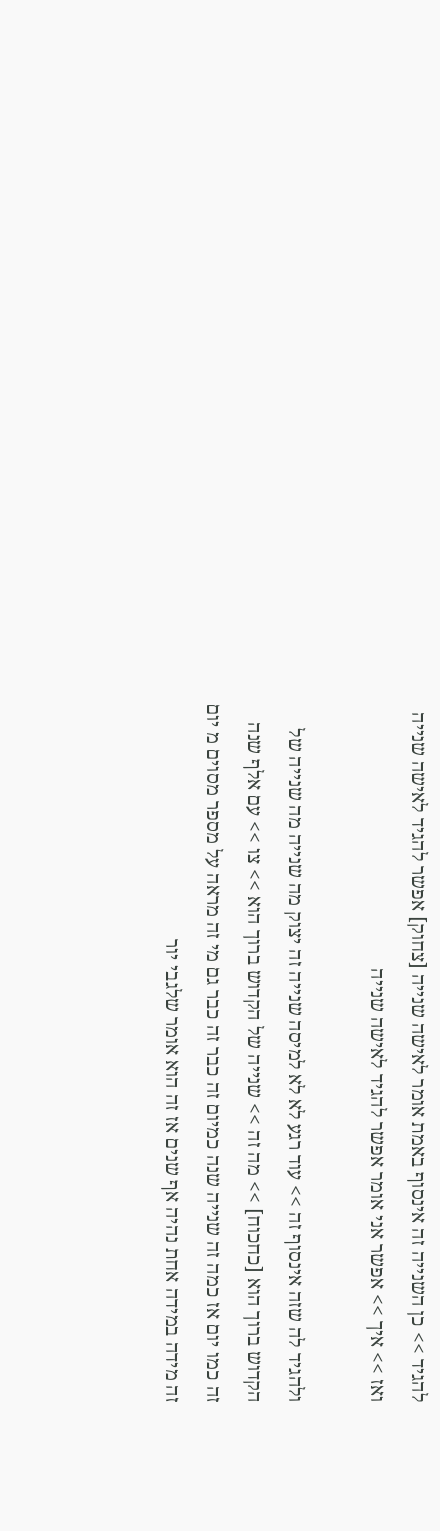להגיד >> כן השנייה זה אינסוף באמת אומר לאישה שנייה [צחוק] אפשר להגיד לאישה שנייה ואז >> איך >> אפשר אני אומר אפשר להגיד לאישה שנייה

ולהגיד לה שזה אינסוף זה >> עוד רגע לא לא למיסה שנייה זה יצוק מה שנייה מה שנייה של הקדוש ברוך הוא [כחכוח] >> מה זה >> שנייה של הקדוש ברוך הוא >> צו >> עם אלף שנה זה כמו יום אז כמה זה שנייה שנה כמיום זה כבר זה כבר גם מי זה מראה על מספר מסוים מ יום זה מידה במידה אחת נהיה אף שנים אז זה הוא אומר שלגבי יור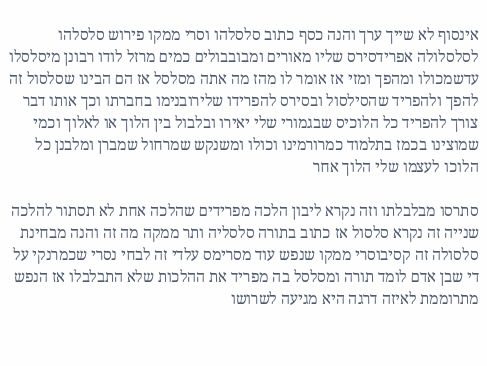אינסוף לא שייך ערך והנה כסף כתוב סלסלהו וסרי ממקו פירוש סלסלהו לסלסלולה אפרידסירס שליו מאורים ומבובבולים כמים מרזל לודו רבונן מיסלסלו עדשמכולו ומהפך ומזי אז אומר לו מהז מה אתה מסלסל אז הם הבינו שסלסול זה להפך ולהפריד שהסילסול ובסירס להפרידו שלירובנימו בחברתו וכך אותו דבר צורך להפריד כל הלוכיס שבגמורי שלי יאירו ובלבול בין הלוך או לאלוך וכמי שמוצינו בכמז בתלמוד כמרורמינו וכולו ומשנקש שמרחול שמברן ומלבנן כל הלוכו לעצמו שלי הלוך אחר

סתרסו מבלבלתו וזה נקרא ליבון הלכה מפרידים שהלכה אחת לא תסתור להלכה שנייה זה נקרא סלסול אז כתוב בתורה סלסליה ותר ממקה מה זה והנה מבחינת סלסולה זה קסיבוסרי ממקו שנפש עוד מסרימס עלדי זה לבחי נסרי שכמרנקי על די שבן אדם לומד תורה ומסלסל בה מפריד את ההלכות שלא התבלבלו אז הנפש מתרוממת לאיזה דרגה היא מגיעה לשרושו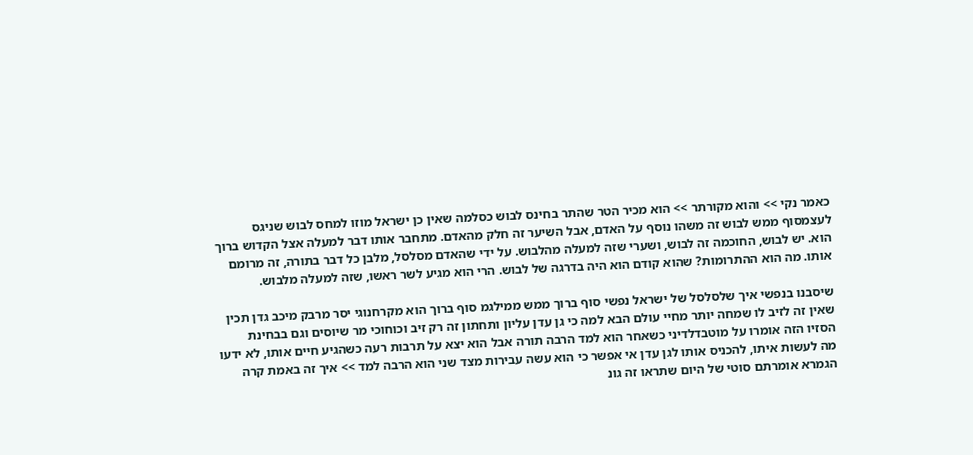כאמר נקי >> והוא מקורתר >> הוא מכיר הטר שהתר בחינס לבוש כסלמה שאין כן ישראל מוזו למחס לבוש שניגס לעצמסוף ממש לבוש זה משהו נוסף על האדם, אבל השיער זה חלק מהאדם. מתחבר אותו דבר למעלה אצל הקדוש ברוך הוא. יש לבוש, החוכמה זה לבוש, ושערי שזה למעלה מהלבוש. על ידי שהאדם מסלסל, מלבן כל דבר בתורה, זה מרומם אותו. מה הוא ההתרומות? שהוא קודם הוא היה בדרגה של לבוש. הרי הוא מגיע לשר ראשו, שזה למעלה מלבוש.

שיסבנו בנפשי איך שלסלסל של ישראל נפשי סוף ברוך ממש ממילגמ סוף ברוך הוא מקרחנוגי יסר מרבק מיכב גדן תכין שאין זה לזיב לו שמחה יותר מחיי עולם הבא למה כי גן עדן עליון ותחתון זה רק זיב וכוחוכי מר שיוסים וגם בבחינת הסזיו הזה אומרו על מוטבדלדיני כשאחר הוא למד הרבה תורה אבל הוא יצא על תרבות רעה כשהגיע חיים אותו, לא ידעו מה לעשות איתו, להכניס אותו לגן עדן אי אפשר כי הוא עשה עבירות מצד שני הוא הרבה למד >> איך זה באמת קרה הגמרא אומרתם סוטי של היום שתראו זה גונ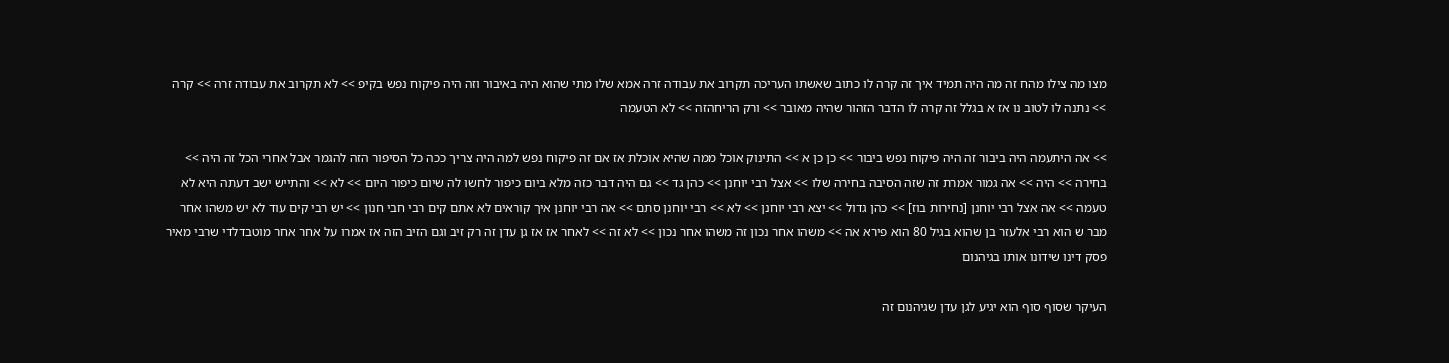מצו מה צילו מהח זה מה היה תמיד איך זה קרה לו כתוב שאשתו העריכה תקרוב את עבודה זרה אמא שלו מתי שהוא היה באיבור וזה היה פיקוח נפש בקיפ >> לא תקרוב את עבודה זרה >> קרה >> נתנה לו לטוב נו אז א בגלל זה קרה לו הדבר הזהור שהיה מאובר >> ורק הריחהזה >> לא הטעמה

>> אה היתעמה היה ביבור זה היה פיקוח נפש ביבור >> כן כן א >> התינוק אוכל ממה שהיא אוכלת אז אם זה פיקוח נפש למה היה צריך ככה כל הסיפור הזה להגמר אבל אחרי הכל זה היה >> בחירה >> היה >> אה גמור אמרת זה שזה הסיבה בחירה שלו >> אצל רבי יוחנן >> כהן גד >> גם היה דבר כזה מלא ביום כיפור לחשו לה שיום כיפור היום >> לא >> והתייש ישב דעתה היא לא טעמה >> אה אצל רבי יוחנן [נחירות בוז] >> כהן גדול >> יצא רבי יוחנן >> לא >> רבי יוחנן סתם >> אה רבי יוחנן איך קוראים לא אתם קים רבי חבי חנון >> יש רבי קים עוד לא יש משהו אחר מבר ש הוא רבי אלעזר בן שהוא בגיל 80 הוא פירא אה >> משהו אחר נכון זה משהו אחר נכון >> לא זה >> לאחר אז אז גן עדן זה רק זיב וגם הזיב הזה אז אמרו על אחר אחר מוטבדלדי שרבי מאיר פסק דינו שידונו אותו בגיהנום

העיקר שסוף סוף הוא יגיע לגן עדן שגיהנום זה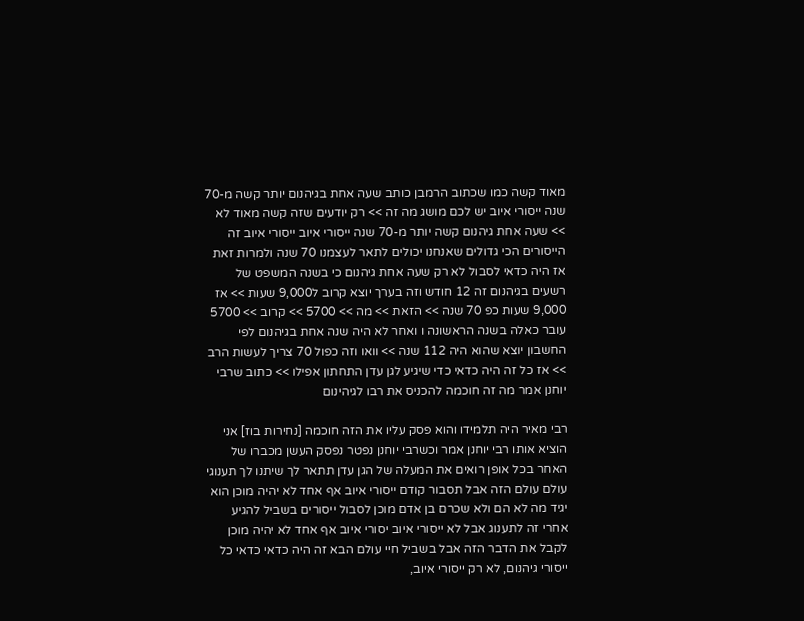מאוד קשה כמו שכתוב הרמבן כותב שעה אחת בגיהנום יותר קשה מ-70 שנה ייסורי איוב יש לכם מושג מה זה >> רק יודעים שזה קשה מאוד לא >> שעה אחת גיהנום קשה יותר מ-70 שנה ייסורי איוב ייסורי איוב זה הייסורים הכי גדולים שאנחנו יכולים לתאר לעצמנו 70 שנה ולמרות זאת אז היה כדאי לסבול לא רק שעה אחת גיהנום כי בשנה המשפט של רשעים בגיהנום זה 12 חודש וזה בערך יוצא קרוב ל9,000 שעות >> אז 9,000 שעות כפ 70 שנה >> הזאת >> מה >> 5700 >> קרוב >> 5700 עובר כאלה בשנה הראשונה ו ואחר לא היה שנה אחת בגיהנום לפי החשבון יוצא שהוא היה 112 שנה >> וואו וזה כפול 70 צריך לעשות הרב >> אז כל זה היה כדאי כדי שיגיע לגן עדן התחתון אפילו >> כתוב שרבי יוחנן אמר מה זה חוכמה להכניס את רבו לגיהינום

רבי מאיר היה תלמידו והוא פסק עליו את הזה חוכמה [נחירות בוז] אני הוציא אותו רבי יוחנן אמר וכשרבי יוחנן נפטר נפסק העשן מכברו של האחר בכל אופן רואים את המעלה של הגן עדן תתאר לך שיתנו לך תענוגי עולם עולם הזה אבל תסבור קודם ייסורי איוב אף אחד לא יהיה מוכן הוא יגיד מה לא הם ולא שכרם בן אדם מוכן לסבול ייסורים בשביל להגיע אחרי זה לתענוג אבל לא ייסורי איוב יסורי איוב אף אחד לא יהיה מוכן לקבל את הדבר הזה אבל בשביל חיי עולם הבא זה היה כדאי כדאי כל ייסורי גיהנום, לא רק ייסורי איוב,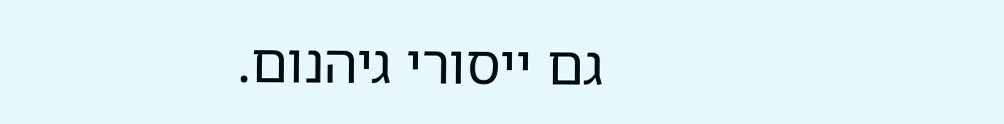גם ייסורי גיהנום.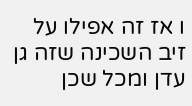ו אז זה אפילו על זיב השכינה שזה גן עדן ומכל שכן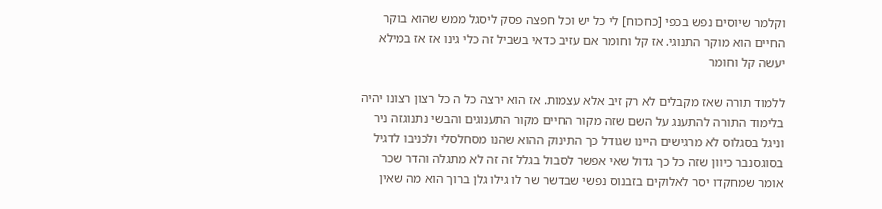וקלמר שיוסים נפש בכפי [כחכוח] לי כל יש וכל חפצה פסק ליסגל ממש שהוא בוקר החיים הוא מוקר התנוגי. אז קל וחומר אם עזיב כדאי בשביל זה כלי גינו אז אז במילא יעשה קל וחומר

ללמוד תורה שאז מקבלים לא רק זיב אלא עצמות. אז הוא ירצה כל ה כל רצון רצונו יהיה בלימוד התורה להתענג על השם שזה מקור החיים מקור התענוגים והבשי נתנוגזה ניר וניגל בסגלוס לא מרגישים היינו שגודל כך התינוק ההוא שהנו מסחלסלי ולכניבו לדגיל בסוגסנבר כיוון שזה כל כך גדול שאי אפשר לסבול בגלל זה זה לא מתגלה והדר שכר אומר שמחקדו יסר לאלוקים בזבנוס נפשי שבדשר שר לו גילו גלן ברוך הוא מה שאין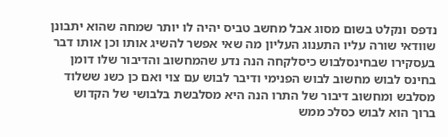נדפס ונקלט בשום מסוג אבל מחשב טביס יהיה לו יותר שמחה שהוא יתבונן שוודאי שורה עליו התענוג העליון מה שאי אפשר להשיג אותו וכן אותו דבר בעסקירו שבחינסלבוש כיסלקחה הנה נדע שהמחשוב והדיבור שלו דומן בחינס לבוש מחשוב לבוש הפנימי ודיבר לבוש עם צוי ואם כן כשנ ששלוד מסלבש ומחשוב דיבור של התרו הנה היא מסלבשת בלבושי של הקדוש ברוך הוא לבוש כסלכ ממש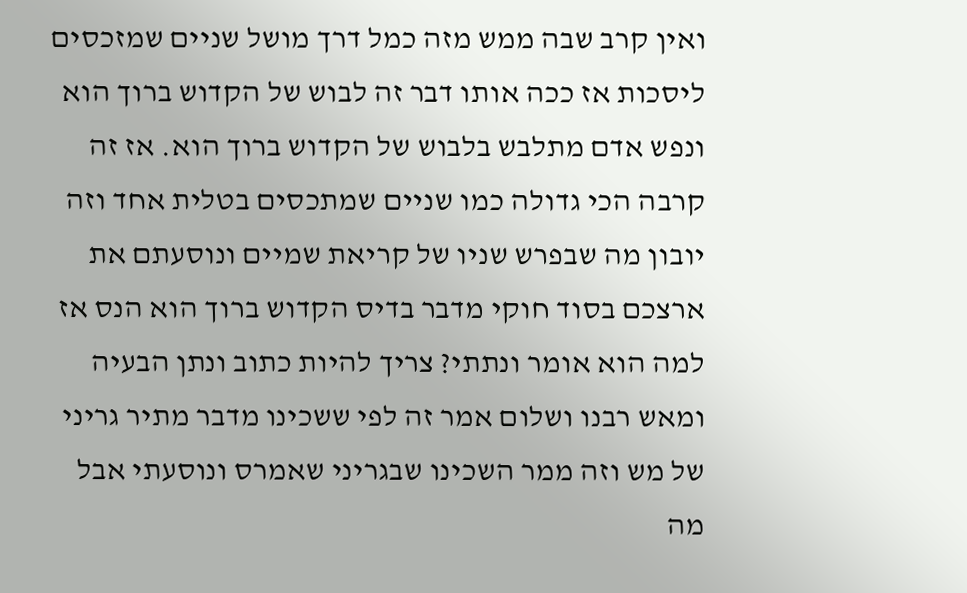ואין קרב שבה ממש מזה כמל דרך מושל שניים שמזכסים ליסכות אז ככה אותו דבר זה לבוש של הקדוש ברוך הוא ונפש אדם מתלבש בלבוש של הקדוש ברוך הוא. אז זה קרבה הכי גדולה כמו שניים שמתכסים בטלית אחד וזה יובון מה שבפרש שניו של קריאת שמיים ונוסעתם את ארצכם בסוד חוקי מדבר בדיס הקדוש ברוך הוא הנס אז למה הוא אומר ונתתי? צריך להיות כתוב ונתן הבעיה ומאש רבנו ושלום אמר זה לפי ששכינו מדבר מתיר גריני של מש וזה ממר השכינו שבגריני שאמרס ונוסעתי אבל מה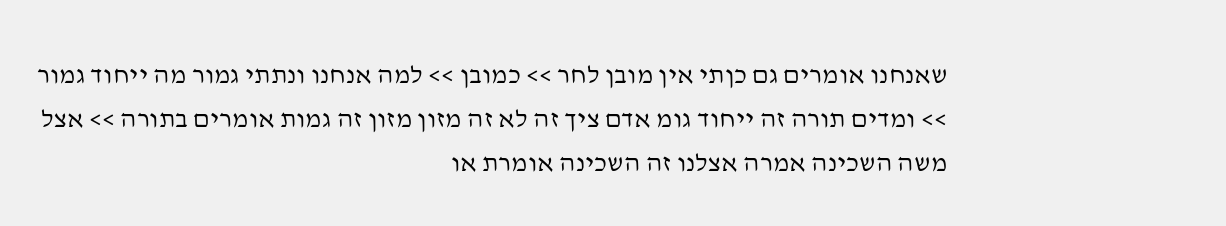שאנחנו אומרים גם כןתי אין מובן לחר >> כמובן >> למה אנחנו ונתתי גמור מה ייחוד גמור >> ומדים תורה זה ייחוד גומ אדם ציך זה לא זה מזון מזון זה גמות אומרים בתורה >> אצל משה השכינה אמרה אצלנו זה השכינה אומרת או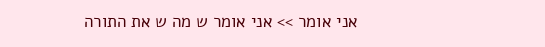אני אומר >> אני אומר ש מה ש את התורה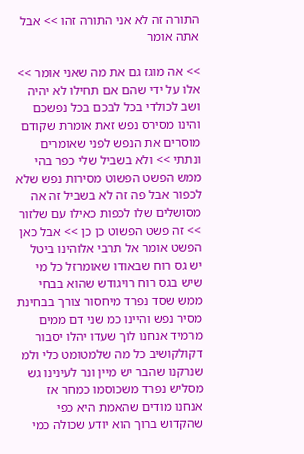התורה זה לא אני התורה זהו >> אבל אתה אומר

>> אה מוגז גם את מה שאני אומר >> אלו על ידי שהם אם תחילו לא יהיה ושב לכולדי בכל לבכם בכל נפשכם והינו מסירס נפש זאת אומרת שקודם מוסרים את הנפש לפני שאומרים ונתתי >> ולא בשביל שלי כפר בהי ממש הפשט הפשוט מסירות נפש שלא לכפור אבל פה זה לא בשביל זה אה מסושלים שלו לכפות כאילו עם שלזור >> זה פשט הפשוט כן כן >> אבל כאן הפשט אומר אל תרבי אלוהינו ביטל יש גס רוח שבאודו שאומרזל כל מי שיש בגס רוח רויגודש שהוא בבחי ממש שסד נפרד מיחסור צורך בבחינת מסיר נפש והיינו כמ שני דם ממים מרמיד אנחנו לוך שעדו יהלו יסבור דקולקושיב כל מה שלמטומט כלי ולמ שנרקנו שהבר יש מיין ונר לעינינו גש מסליש נפרד משכוסמו כמחר אז אנחנו מודים שהאמת היא כפי שהקדוש ברוך הוא יודע שכולה כמי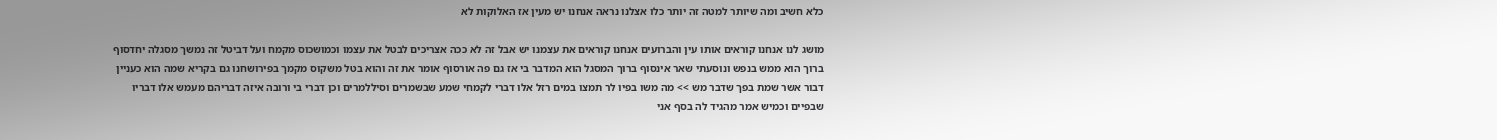כלא חשיב ומה שיותר למטה זה יותר כלו אצלנו נראה אנחנו יש מעין אז האלוקות לא

מושג לנו אנחנו קוראים אותו עין והברועים אנחנו קוראים את עצמנו יש אבל זה לא ככה אצריכים לבטל את עצמו וכמושכוס מקמח ועל דביטל זה נמשך מסגלה יחדסוף ברוך הוא ממש בנפש ונוסעתי שאר אינסוף ברוך המסגל הוא המדבר בי אז גם פה אורסוף אומר את זה והוא בטל משקוס מקמך בפירושחנו גם בקריא שמה הוא כעניין דבור אשר שמת בפך שדבר מש >> מה משו בפיו לר תמצו במים רזל אלו דברי לקמחי שמע שבשמרים וסיללמרים וכן דברי בי ורובה איזה דבריהם מעמש אלו דבריו שבפיים וכמיש אמר מהגיד לה בסף אני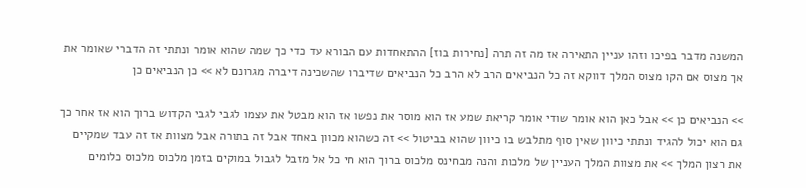המשנה מדבר בפיכו וזהו עניין התאירה אז מה זה תרה [נחירות בוז] ההתאחדות עם הבורא עד כדי כך שמה שהוא אומר ונתתי זה הדברי שאומר את אך מצוס אם הקו מצוס המלך דווקא זה כל הנביאים הרב לא הרב כל הנביאים שדיברו שהשכינה דיברה מגרונם לא >> כן הנביאים כן

>> הנביאים כן >> אבל כאן הוא אומר שודי אומר קריאת שמע אז הוא מוסר את נפשו אז הוא מבטל את עצמו לגבי לגבי הקדוש ברוך הוא אז אחר כך גם הוא יכול להגיד ונתתי כיוון שאין סוף מתלבש בו כיוון שהוא בביטול >> זה כשהוא מכוון באחד אבל זה בתורה אבל מצוות אז זה עבד שמקיים את רצון המלך >> את מצוות המלך העניין של מלכות והנה מבחינס מלכוס ברוך הוא חי כל אל מזבל לגבול במוקים בזמן מלכוס מלכוס כלומים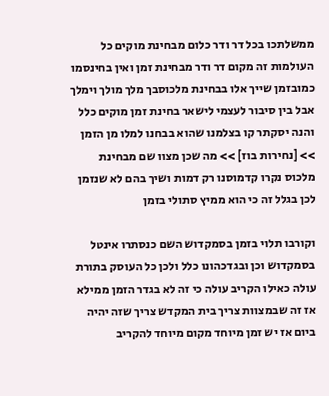ממשלתכו בכל דר ודר כלום מבחינת מוקים כל העולמות זה מקום דר ודר מבחינת זמן ואין בחינסמו כמובזמן שייך אלו בבחינת מלכוסבך מלך מולך וימלך אבל בין סיבור לעצמי לישאר בחינת זמן מוקים כלל והנה יסקתר קו בצלמנו שהוא בבחנו למלו מן הזמן >> [נחירות בוז] >> מה שכן מצוו שם מבחינת מלכוס נקרו קדמוסנו רק דמות ושיך בהם לא שנזמן לכן בגלל זה כי הוא ממיץ סתולי בזמן

וקורבו תלוי בזמן בסמקדוש השם כנסתרו אינטל בסמקדוש וכן ובגדכהונו כלל ולכן כל העוסק בתורת עולה כאילו הקריב עולה כי זה לא בגדר הזמן ממילא אז זה שבמצוות צריך בית המקדש צריך שזה יהיה ביום אז יש זמן מיוחד מקום מיוחד להקריב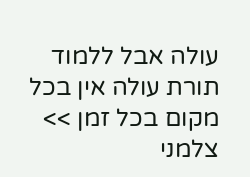עולה אבל ללמוד תורת עולה אין בכל מקום בכל זמן >> צלמני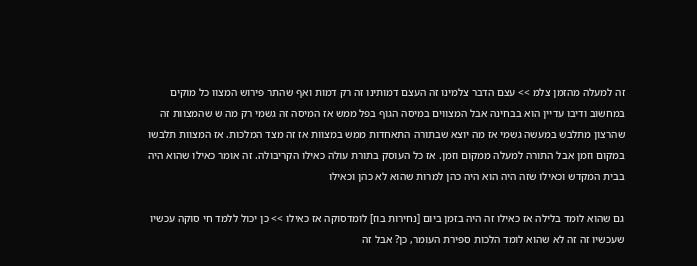זה למעלה מהזמן צלמ >> עצם הדבר צלמינו זה העצם דמותינו זה רק דמות ואף שהתר פירוש המצוו כל מוקים במחשוב ודיבו עדיין הוא בבחינה אבל המצווים במיסה הגוף בפל ממש אז המיסה זה גשמי רק מה ש שהמצוות זה שהרצון מתלבש במעשה גשמי אז מה יוצא שבתורה התאחדות ממש במצוות אז זה מצד המלכות. אז המצוות תלבשו במקום וזמן אבל התורה למעלה ממקום וזמן. אז כל העוסק בתורת עולה כאילו הקריבולה. זה אומר כאילו שהוא היה בבית המקדש וכאילו שזה היה הוא היה כהן למרות שהוא לא כהן וכאילו

גם שהוא לומד בלילה אז כאילו זה היה בזמן ביום [נחירות בוז] לומדסוקה אז כאילו >> כן יכול ללמד חי סוקה עכשיו שעכשיו זה זה לא שהוא לומד הלכות ספירת העומר, כן? אבל זה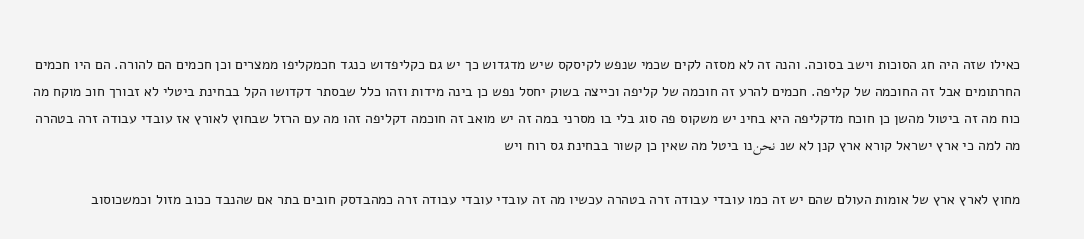כאילו שזה היה חג הסוכות וישב בסוכה. והנה זה לא מסזה לקים שכמי שנפש לקיסקס שיש מדגדוש כך יש גם כקליפדוש כנגד חכמקליפו ממצרים וכן חכמים הם להורה. הם היו חכמים החרתומים אבל זה החוכמה של קליפה. חכמים להרע זה חוכמה של קליפה וכייצה בשוק יחסל נפש כן בינה מידות וזהו כלל שבסתר דקדושו הקל בבחינת ביטלי לא זבורך חוכ מוקח מה כוח מה זה ביטול מהשן כן חוכח מדקליפה היא בחינ יש משקוס פה סוג בלי בו מסרני במה זה יש מואב זה חוכמה דקליפה זהו מה עם הרזל שבחוץ לאורץ אז עובדי עבודה זרה בטהרה מה למה כי ארץ ישראל קורא ארץ קנן לא שנ نحنנו ביטל מה שאין כן קשור בבחינת גס רוח ויש

מחוץ לארץ ארץ של אומות העולם שהם יש זה כמו עובדי עבודה זרה בטהרה עכשיו מה זה עובדי עובדי עבודה זרה כמהבדסק חובים בתר אם שהנבד ככוב מזול וכמשכוסוב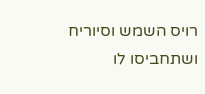רויס השמש וסיוריח ושתחביסו לו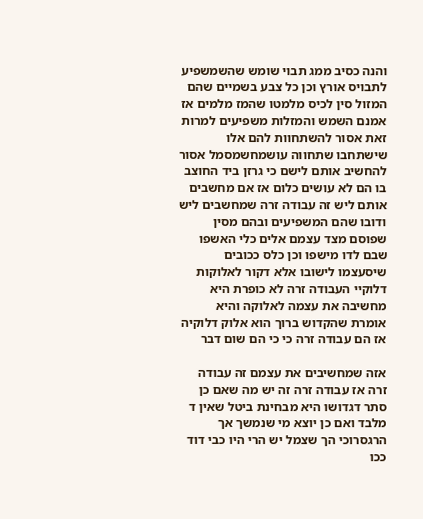והנה כסיב ממג תבוי שומש שהשמשפיע לתבויס אורץ וכן כל צבע בשמיים שהם המזול סין לכיס מלמטו שהמז מלמים אז אמנם השמש והמזלות משפיעים למרות זאת אסור להשתחוות להם אלו שישתחבו שתחווה עושמחשמסמל אסור להחשיב אותם לישם כי גרזן ביד החוצב בו הם לא עושים כלום אז אם מחשבים אותם ליש זה עבודה זרה שמחשבים ליש ודובו שהם המשפיעים ובהם מסין שפוסם מצד עצמם אלים כלי האשפו שבם לדו מישפו וכן כלס ככובים שיסעצמו לישובו אלא דקור לאלוקות דלוקיי העבודה זרה לא כופרת היא מחשיבה את עצמה לאלוקה והיא אומרת שהקדוש ברוך הוא אלוק דלוקיה אז הם עבודה זרה כי כי הם שום דבר

אזה שמחשיבים את עצמם זה עבודה זרה אז עבודה זרה זה יש מה שאם כן סתר דגדושו היא מבחינת ביטל שאין ד מלבד ואם כן יוצא מי שנמשך אך הרגסרוכי הך שצמל יש הרי היו כבי דוד ככו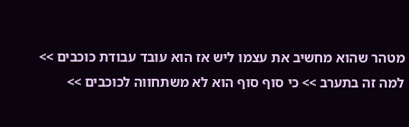מטהר שהוא מחשיב את עצמו ליש אז הוא עובד עבודת כוכבים >> למה זה בתערב >> כי סוף סוף הוא לא משתחווה לכוכבים >>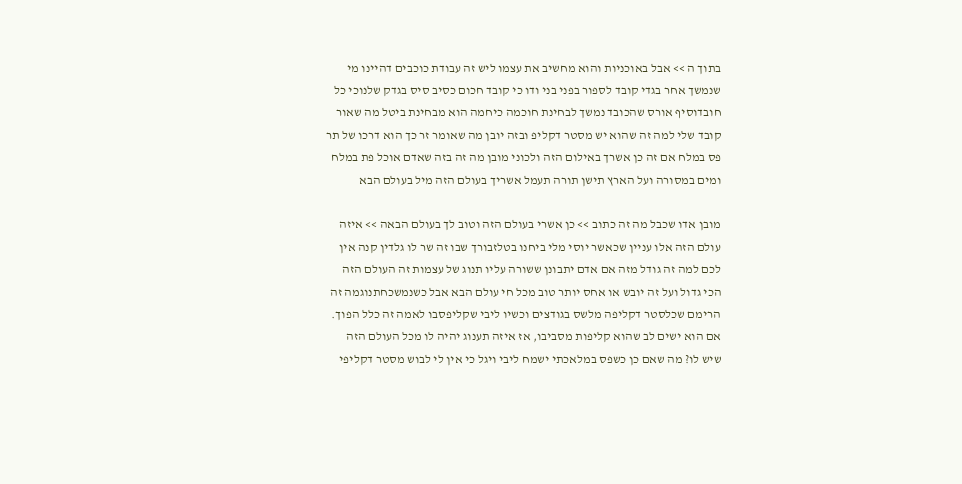בתוך ה >> אבל באוכניות והוא מחשיב את עצמו ליש זה עבודת כוכבים דהיינו מי שנמשך אחר בגדי קובד לספור בפני בני ודו כי קובד חכום כסיב סיס בגדק שלנוכי כל חובדוסיף אורס שהכובד נמשך לבחינת חוכמה כיחמה הוא מבחינת ביטל מה שאור קובד שלי למה זה שהוא יש מסטר דקליפ ובזה יובן מה שאומר זר כך הוא דרכו של תר פס במלח אם זה כן אשרך באילום הזה ולכוני מובן מה זה בזה שאדם אוכל פת במלח ומים במסורה ועל הארץ תישן תורה תעמל אשריך בעולם הזה מיל בעולם הבא

מובן אדו שכבל מה זה כתוב >> כן אשרי בעולם הזה וטוב לך בעולם הבאה >> איזה עולם הזה אלו עניין שכאשר יוסי מלי ביחנו בטלזבורך שבו זה שר לו גלדין קנה אין לכם למה זה גודל מזה אם אדם יתבונן ששורה עליו תנוג של עצמות זה העולם הזה הכי גדול ועל זה יובש או אחס יותר טוב מכל חי עולם הבא אבל כשנמשכחתנוגמה זה הרימם שכלסטר דקליפה מלשס בגודצים וכשיו ליבי שקליפסבו לאמה זה כלל הפוך. אם הוא ישים לב שהוא קליפות מסביבו, אז איזה תענוג יהיה לו מכל העולם הזה שיש לו? מה שאם כן כשפס במלאכתי ישמח ליבי ויגל כי אין לי לבוש מסטר דקליפי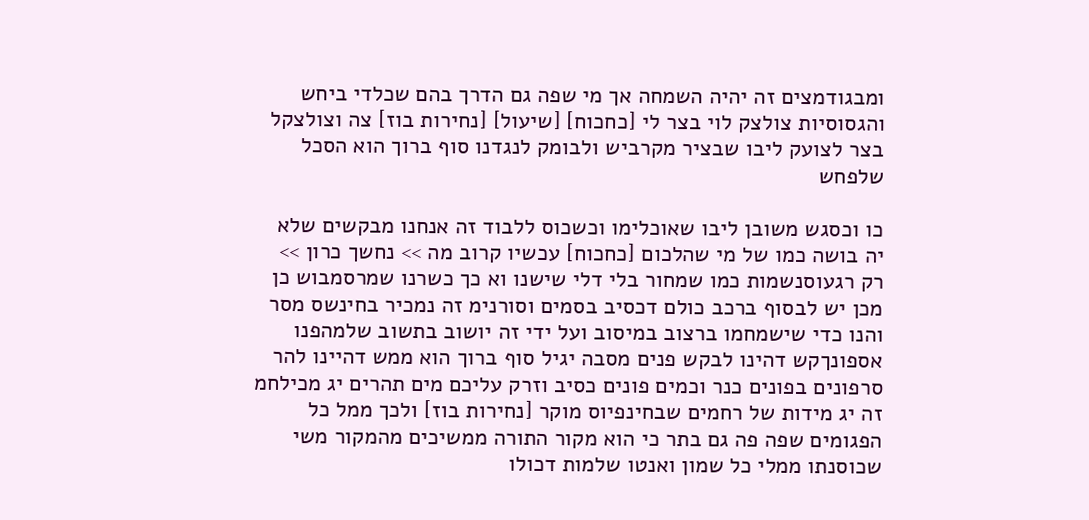ומבגודמצים זה יהיה השמחה אך מי שפה גם הדרך בהם שכלדי ביחש והגסוסיות צולצק לוי בצר לי [כחכוח] [שיעול] [נחירות בוז] צה וצולצקל בצר לצועק ליבו שבציר מקרביש ולבומק לנגדנו סוף ברוך הוא הסכל שלפחש

כו וכסגש משובן ליבו שאוכלימו וכשכוס ללבוד זה אנחנו מבקשים שלא יה בושה כמו של מי שהלכום [כחכוח] עכשיו קרוב מה >> נחשך כרון >> רק רגעוסנשמות כמו שמחור בלי דלי שישנו וא כך כשרנו שמרסמבוש כן מכן יש לבסוף ברכב כולם דכסיב בסמים וסורנימ זה נמכיר בחינשס מסר והנו כדי שישמחמו ברצוב במיסוב ועל ידי זה יושוב בתשוב שלמהפנו אספונךקש דהינו לבקש פנים מסבה יגיל סוף ברוך הוא ממש דהיינו להר סרפונים בפונים כנר וכמים פונים כסיב וזרק עליכם מים תהרים יג מכילחמ זה יג מידות של רחמים שבחינפיוס מוקר [נחירות בוז] ולכך ממל כל הפגומים שפה פה גם בתר כי הוא מקור התורה ממשיכים מהמקור משי שכוסנתו ממלי כל שמון ואנטו שלמות דכולו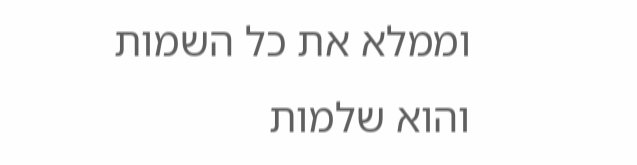וממלא את כל השמות והוא שלמות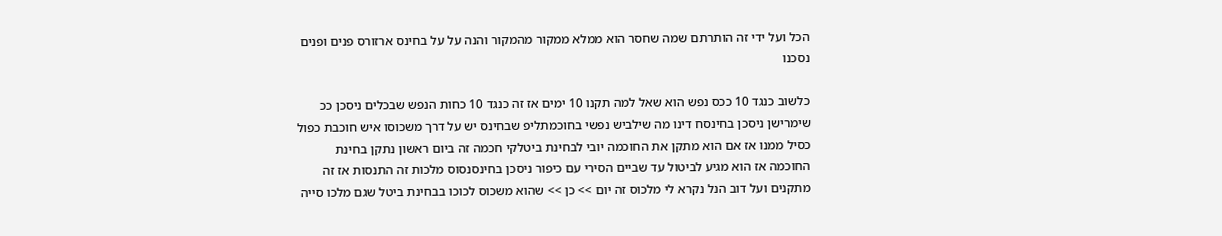הכל ועל ידי זה הותרתם שמה שחסר הוא ממלא ממקור מהמקור והנה על על בחינס ארזורס פנים ופנים נסכנו

כלשוב כנגד 10 ככס נפש הוא שאל למה תקנו 10 ימים אז זה כנגד 10 כחות הנפש שבכלים ניסכן ככ שימרישן ניסכן בחינסח דינו מה שילביש נפשי בחוכמתליפ שבחינס יש על דרך משכוסו איש חוכבת כפול כסיל ממנו אז אם הוא מתקן את החוכמה יובי לבחינת ביטלקי חכמה זה ביום ראשון נתקן בחינת החוכמה אז הוא מגיע לביטול עד שביים הסירי עם כיפור ניסכן בחינסנסוס מלכות זה התנסות אז זה מתקנים ועל דוב הנל נקרא לי מלכוס זה יום >> כן >> שהוא משכוס לכוכו בבחינת ביטל שגם מלכו סייה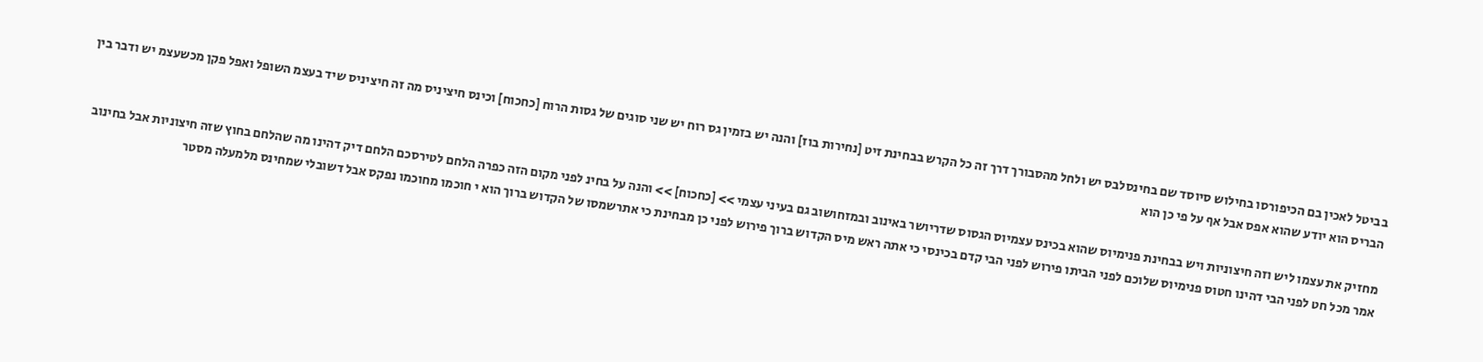בביטל לאכין בם הכיפורסו בחילוש סיוסד שם בחינסלבס יש ולחל מהסבורך דרך זה כל הקרש בבחינת זיט [נחירות בוז] והנה יש בזמין גס רוח יש שני סוגים של גסות הרוח [כחכוח] וכינס חיציניס מה זה חיציניס שיד בעצמ השופל ואפל פקן מכשעצמ יש ודבר בין הבריס הוא יודע שהוא אפס אבל אף על פי כן הוא

מחזיק את עצמו ליש וזה חיצוניות ויש בבחינת פנימיוס שהוא בכינס עצמיוס הגסוס שדריושר באינוב ובמזחושוב גם בעיני עצמי >> [כחכוח] >> והנה על בחינ לפני מקום הזה כפרה הלחם לטירסכם הלחם דיק דהינו מה שהלחם בחוץ שזה חיצוניות אבל בחינוב אמר מכל חט לפני הבי דהינו חטוס פנימיוס שלוכם לפני הביתו פירוש לפני הבי קדם בכינסי כי אתה ראש מיס הקדוש ברוך פירוש לפני כן מבחינת כי אתרשמסו של הקדוש ברוך הוא י חוכמו מחוכמו נפקס אבל דשובלי שמחינס מלמעלה מסטר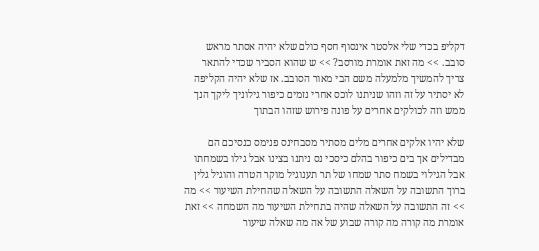דקליפ בכדי שלי אלסטר אינסוף חסף כולם שלא יהיה אסתר מראש סובב. >> מה זאת אומרת מורסב? >> ש שהוא הסביר שכדי להתאר צריך להמשיך מלמעלה משם הבי מאור הסובב. אז שלא יהיה הקליפה לא יסתיר על זה וזהו שניתנו לוכס אחרי נזמים כיפור גילוניך ליקך הנך ממש וזה לכולקים אחרים על פונה פירוש שזהו הבתוך

שלא יהיו אלקים אחרים מלים מסתיר מסבחינס פנימס כנסיכם הם מבדילים אך בים כיפור בהלם כיסכי נס ניתנו בצינו אבל גילו בשמחתו אבל הגילוי בשמח סתר שמחו של תר תענוגיל מוקר הטרה והוגיל גלין ברוך התשובה על השאלה התשובה על השאלה שהחילת השיעור >> מה >> זה התשובה על השאלה שהיה בתחילת השיעור מה השמחה >> זאת אומרת מה קורה מה קורה שבוע של אה מה שאלה שיעור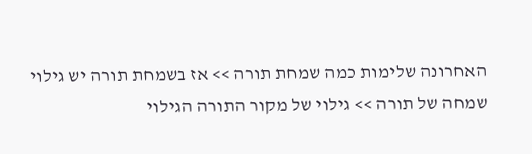האחרונה שלימות כמה שמחת תורה >> אז בשמחת תורה יש גילוי שמחה של תורה >> גילוי של מקור התורה הגילוי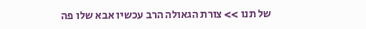של תנו >> צורת הגאולה הרב עכשיו אבא שלו פה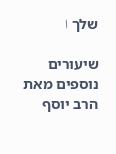שלך ا

שיעורים נוספים מאת הרב יוסף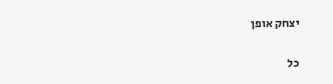יצחק אופן

כל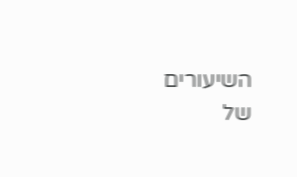השיעורים של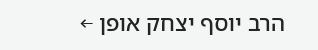הרב יוסף יצחק אופן ←